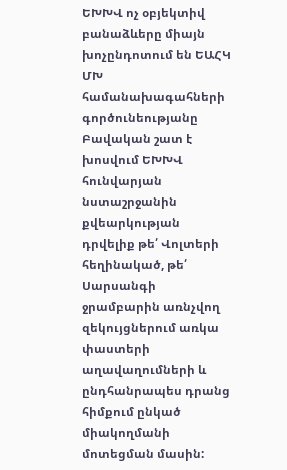ԵԽԽՎ ոչ օբյեկտիվ բանաձևերը միայն խոչընդոտում են ԵԱՀԿ ՄԽ համանախագահների գործունեությանը
Բավական շատ է խոսվում ԵԽԽՎ հունվարյան նստաշրջանին քվեարկության դրվելիք թե՛ Վոլտերի հեղինակած, թե՛ Սարսանգի ջրամբարին առնչվող զեկույցներում առկա փաստերի աղավաղումների և ընդհանրապես դրանց հիմքում ընկած միակողմանի մոտեցման մասին: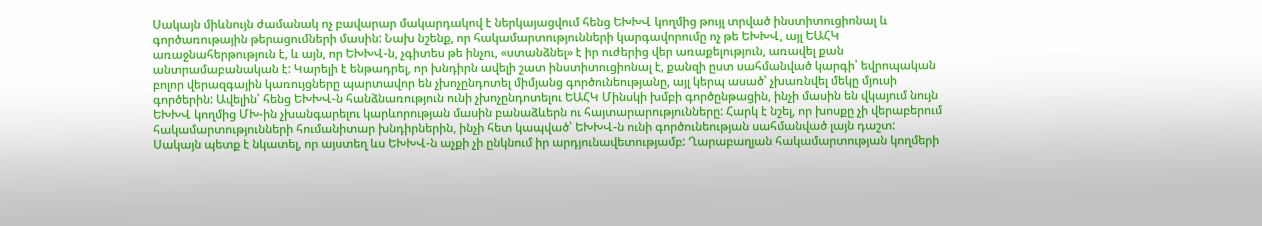Սակայն միևնույն ժամանակ ոչ բավարար մակարդակով է ներկայացվում հենց ԵԽԽՎ կողմից թույլ տրված ինստիտուցիոնալ և գործառութային թերացումների մասին: Նախ նշենք, որ հակամարտությունների կարգավորումը ոչ թե ԵԽԽՎ, այլ ԵԱՀԿ առաջնահերթություն է, և այն, որ ԵԽԽՎ-ն, չգիտես թե ինչու, «ստանձնել» է իր ուժերից վեր առաքելություն, առավել քան անտրամաբանական է: Կարելի է ենթադրել, որ խնդիրն ավելի շատ ինստիտուցիոնալ է, քանզի ըստ սահմանված կարգի՝ եվրոպական բոլոր վերազգային կառույցները պարտավոր են չխոչընդոտել միմյանց գործունեությանը, այլ կերպ ասած՝ չխառնվել մեկը մյուսի գործերին: Ավելին՝ հենց ԵԽԽՎ-ն հանձնառություն ունի չխոչընդոտելու ԵԱՀԿ Մինսկի խմբի գործընթացին, ինչի մասին են վկայում նույն ԵԽԽՎ կողմից ՄԽ-ին չխանգարելու կարևորության մասին բանաձևերն ու հայտարարությունները: Հարկ է նշել, որ խոսքը չի վերաբերում հակամարտությունների հումանիտար խնդիրներին, ինչի հետ կապված՝ ԵԽԽՎ-ն ունի գործունեության սահմանված լայն դաշտ: Սակայն պետք է նկատել, որ այստեղ ևս ԵԽԽՎ-ն աչքի չի ընկնում իր արդյունավետությամբ: Ղարաբաղյան հակամարտության կողմերի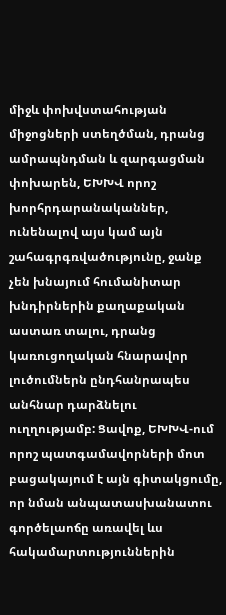միջև փոխվստահության միջոցների ստեղծման, դրանց ամրապնդման և զարգացման փոխարեն, ԵԽԽՎ որոշ խորհրդարանականներ, ունենալով այս կամ այն շահագրգռվածությունը, ջանք չեն խնայում հումանիտար խնդիրներին քաղաքական աստառ տալու, դրանց կառուցողական հնարավոր լուծումներն ընդհանրապես անհնար դարձնելու ուղղությամբ: Ցավոք, ԵԽԽՎ-ում որոշ պատգամավորների մոտ բացակայում է այն գիտակցումը, որ նման անպատասխանատու գործելաոճը առավել ևս հակամարտություններին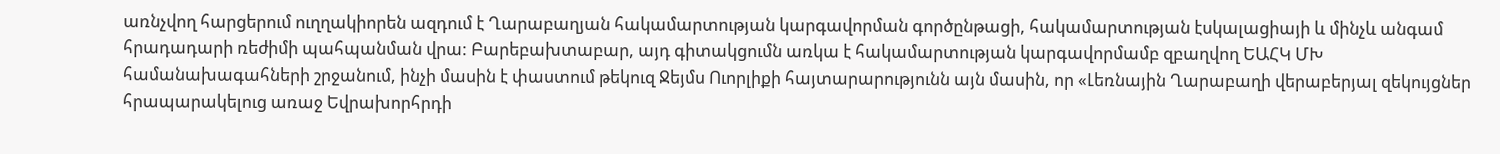առնչվող հարցերում ուղղակիորեն ազդում է Ղարաբաղյան հակամարտության կարգավորման գործընթացի, հակամարտության էսկալացիայի և մինչև անգամ հրադադարի ռեժիմի պահպանման վրա: Բարեբախտաբար, այդ գիտակցումն առկա է հակամարտության կարգավորմամբ զբաղվող ԵԱՀԿ ՄԽ համանախագահների շրջանում, ինչի մասին է փաստում թեկուզ Ջեյմս Ուորլիքի հայտարարությունն այն մասին, որ «Լեռնային Ղարաբաղի վերաբերյալ զեկույցներ հրապարակելուց առաջ Եվրախորհրդի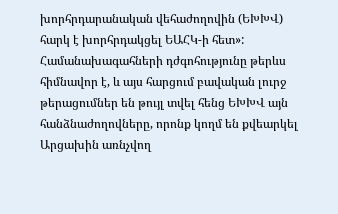խորհրդարանական վեհաժողովին (ԵԽԽՎ) հարկ է խորհրդակցել ԵԱՀԿ-ի հետ»: Համանախագահների դժգոհությունը թերևս հիմնավոր է, և այս հարցում բավական լուրջ թերացումներ են թույլ տվել հենց ԵԽԽՎ այն հանձնաժողովները, որոնք կողմ են քվեարկել Արցախին առնչվող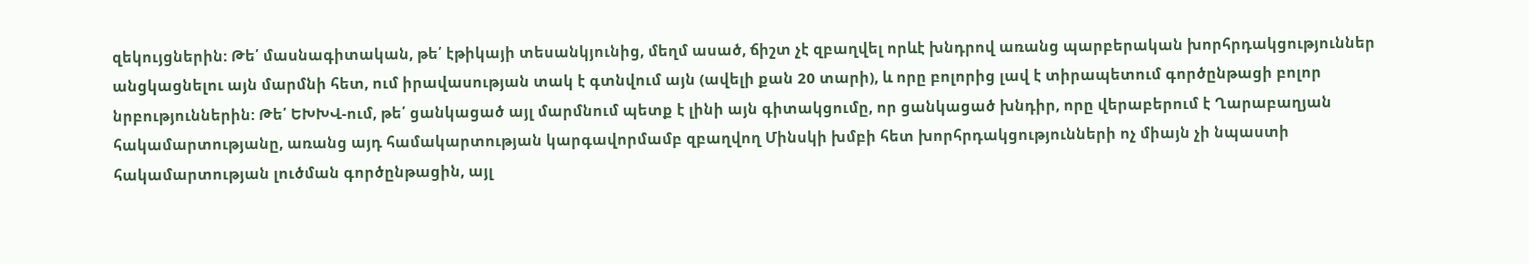զեկույցներին: Թե՛ մասնագիտական, թե՛ էթիկայի տեսանկյունից, մեղմ ասած, ճիշտ չէ զբաղվել որևէ խնդրով առանց պարբերական խորհրդակցություններ անցկացնելու այն մարմնի հետ, ում իրավասության տակ է գտնվում այն (ավելի քան 20 տարի), և որը բոլորից լավ է տիրապետում գործընթացի բոլոր նրբություններին: Թե՛ ԵԽԽՎ-ում, թե՛ ցանկացած այլ մարմնում պետք է լինի այն գիտակցումը, որ ցանկացած խնդիր, որը վերաբերում է Ղարաբաղյան հակամարտությանը, առանց այդ համակարտության կարգավորմամբ զբաղվող Մինսկի խմբի հետ խորհրդակցությունների ոչ միայն չի նպաստի հակամարտության լուծման գործընթացին, այլ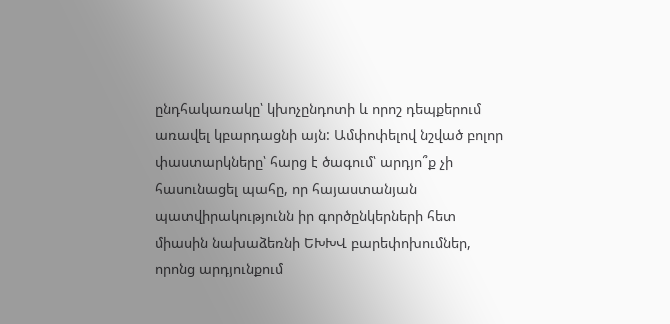ընդհակառակը՝ կխոչընդոտի և որոշ դեպքերում առավել կբարդացնի այն: Ամփոփելով նշված բոլոր փաստարկները՝ հարց է ծագում՝ արդյո՞ք չի հասունացել պահը, որ հայաստանյան պատվիրակությունն իր գործընկերների հետ միասին նախաձեռնի ԵԽԽՎ բարեփոխումներ, որոնց արդյունքում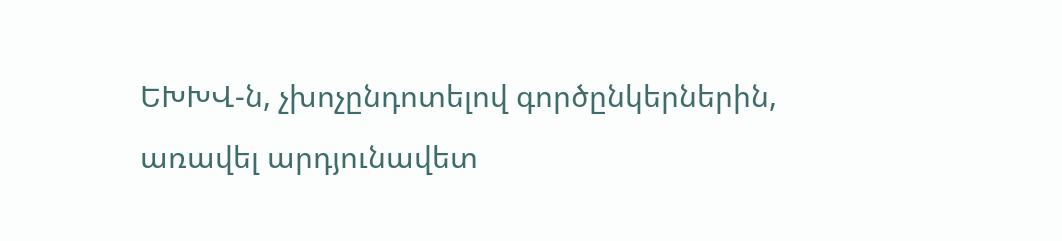ԵԽԽՎ-ն, չխոչընդոտելով գործընկերներին, առավել արդյունավետ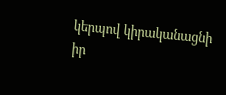կերպով կիրականացնի իր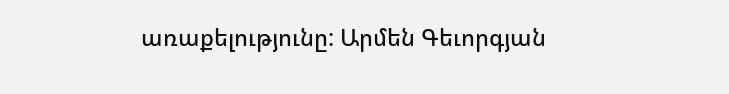առաքելությունը: Արմեն Գեւորգյան